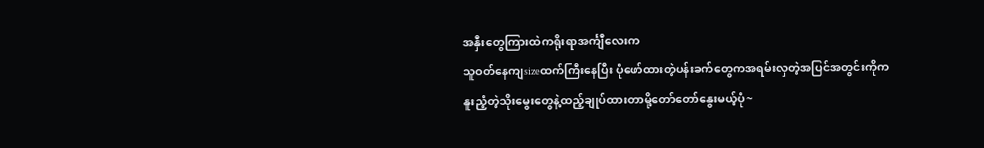အနှီးတွေကြားထဲကရိုးရာအင်္ကျီလေးက
သူဝတ်နေကျsizeထက်ကြီးနေပြီး ပုံဖော်ထားတဲ့ပန်းခက်တွေကအရမ်းလှတဲ့အပြင်အတွင်းကိုက
နူးညံ့တဲ့သိုးမွေးတွေနဲ့ထည့်ချုပ်ထားတာမို့တော်တော်နွေးမယ့်ပုံ~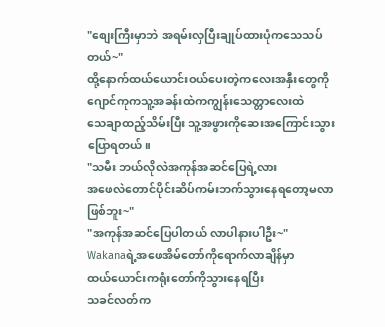"စျေးကြီးမှာဘဲ အရမ်းလှပြီးချုပ်ထားပုံကသေသပ်တယ်~"
ထို့နောက်ထယ်ယောင်းဝယ်ပေးတဲ့ကလေးအနှီးတွေကို
ဂျောင်ကုကသူ့အခန်းထဲကကျွန်းသေတ္တာလေးထဲ
သေချာထည့်သိမ်းပြီး သူ့အဖွားကိုဆေးအကြောင်းသွားပြောရတယ်။
"သမီး ဘယ်လိုလဲအကုန်အဆင်ပြေရဲ့လား
အဖေလဲတောင်ပိုင်းဆိပ်ကမ်းဘက်သွားနေရတော့မလာဖြစ်ဘူး~"
"အကုန်အဆင်ပြေပါတယ် လာပါနားပါဦး~"
Wakanaရဲ့အဖေအိမ်တော်ကိုရောက်လာချိန်မှာ
ထယ်ယောင်းကရုံးတော်ကိုသွားနေရပြီး
သခင်လတ်က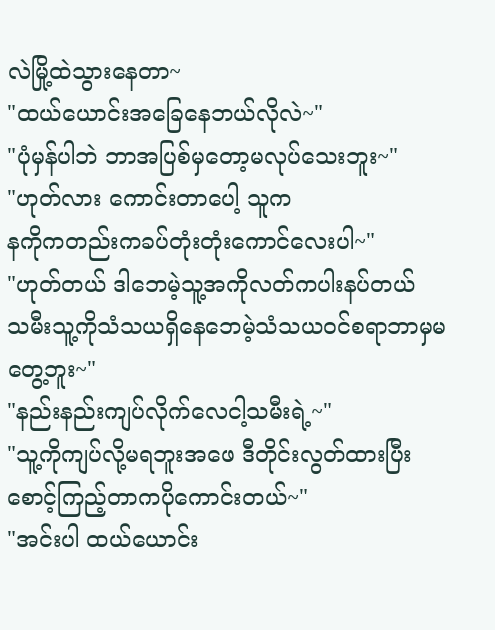လဲမြို့ထဲသွားနေတာ~
"ထယ်ယောင်းအခြေနေဘယ်လိုလဲ~"
"ပုံမှန်ပါဘဲ ဘာအပြစ်မှတော့မလုပ်သေးဘူး~"
"ဟုတ်လား ကောင်းတာပေါ့ သူက
နကိုကတည်းကခပ်တုံးတုံးကောင်လေးပါ~"
"ဟုတ်တယ် ဒါဘေမဲ့သူ့အကိုလတ်ကပါးနပ်တယ်
သမီးသူ့ကိုသံသယရှိနေဘေမဲ့သံသယဝင်စရာဘာမှမတွေ့ဘူး~"
"နည်းနည်းကျပ်လိုက်လေငါ့သမီးရဲ့~"
"သူ့ကိုကျပ်လို့မရဘူးအဖေ ဒီတိုင်းလွတ်ထားပြီး
စောင့်ကြည့်တာကပိုကောင်းတယ်~"
"အင်းပါ ထယ်ယောင်း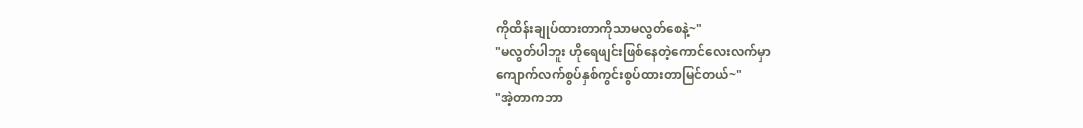ကိုထိန်းချုပ်ထားတာကိုသာမလွတ်စေနဲ့~"
"မလွတ်ပါဘူး ဟိုရေဖျင်းဖြစ်နေတဲ့ကောင်လေးလက်မှာ
ကျောက်လက်စွပ်နှစ်ကွင်းစွပ်ထားတာမြင်တယ်~"
"အဲ့တာကဘာ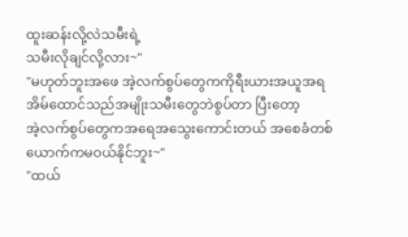ထူးဆန်းလို့လဲသမီးရဲ့
သမီးလိုချင်လို့လား~"
"မဟုတ်ဘူးအဖေ အဲ့လက်စွပ်တွေကကိုရီးယားအယူအရ
အိမ်ထောင်သည်အမျိုးသမီးတွေဘဲစွပ်တာ ပြီးတော့
အဲ့လက်စွပ်တွေကအရေအသွေးကောင်းတယ် အစေခံတစ်ယောက်ကမဝယ်နိုင်ဘူး~"
"ထယ်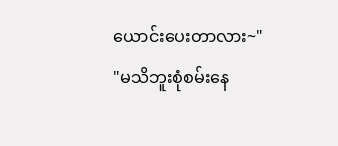ယောင်းပေးတာလား~"
"မသိဘူးစုံစမ်းနေ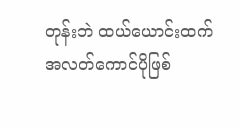တုန်းဘဲ ထယ်ယောင်းထက်
အလတ်ကောင်ပိုဖြစ်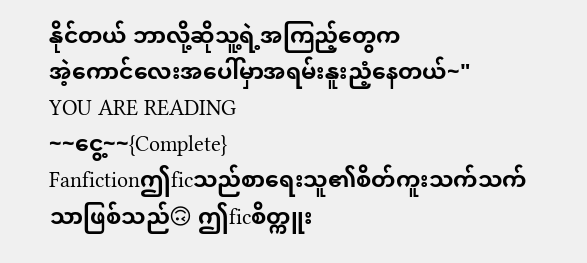နိုင်တယ် ဘာလို့ဆိုသူ့ရဲ့အကြည့်တွေက
အဲ့ကောင်လေးအပေါ်မှာအရမ်းနူးညံ့နေတယ်~"
YOU ARE READING
~~ငွေ့~~{Complete}
Fanfictionဤficသည်စာရေးသူ၏စိတ်ကူးသက်သက်သာဖြစ်သည်🙃 ဤficစိတ္ကူး